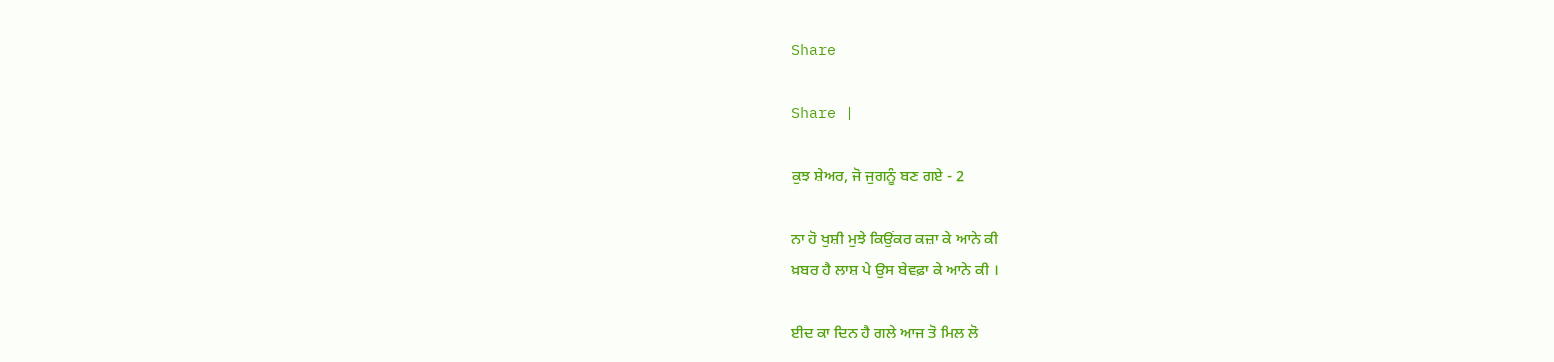Share

Share |

ਕੁਝ ਸ਼ੇਅਰ, ਜੋ ਜੁਗਨੂੰ ਬਣ ਗਏ - 2

ਨਾ ਹੋ ਖੁਸ਼ੀ ਮੁਝੇ ਕਿਉਂਕਰ ਕਜ਼ਾ ਕੇ ਆਨੇ ਕੀ
ਖ਼ਬਰ ਹੈ ਲਾਸ਼ ਪੇ ਉਸ ਬੇਵਫ਼ਾ ਕੇ ਆਨੇ ਕੀ ।

ਈਦ ਕਾ ਦਿਨ ਹੈ ਗਲੇ ਆਜ ਤੋ ਮਿਲ ਲੋ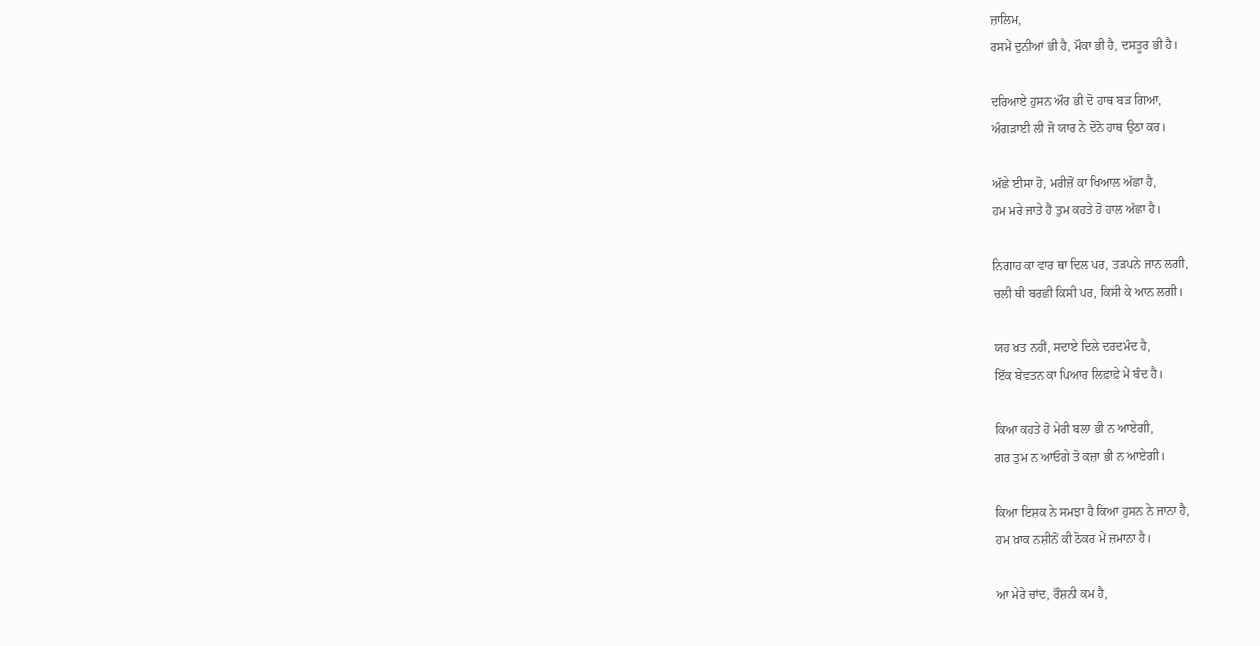ਜ਼ਾਲਿਮ,
ਰਸਮੇਂ ਦੁਨੀਆਂ ਭੀ ਹੈ, ਮੌਕਾ ਭੀ ਹੈ, ਦਸਤੂਰ ਭੀ ਹੈ।

ਦਰਿਆਏ ਹੁਸਨ ਔਰ ਭੀ ਦੋ ਹਾਥ ਬੜ ਗਿਆ,
ਅੰਗੜਾਈ ਲੀ ਜੋ ਯਾਰ ਨੇ ਦੋਨੋ ਹਾਥ ਉਠਾ ਕਰ।

ਅੱਛੇ ਈਸਾ ਹੋ, ਮਰੀਜ਼ੋਂ ਕਾ ਖਿਆਲ ਅੱਛਾ ਹੈ,
ਹਮ ਮਰੇ ਜਾਤੇ ਹੈਂ ਤੁਮ ਕਹਤੇ ਹੋ ਹਾਲ ਅੱਛਾ ਹੈ।

ਨਿਗਾਹ ਕਾ ਵਾਰ ਥਾ ਦਿਲ ਪਰ, ਤੜਪਨੇ ਜਾਨ ਲਗੀ,
ਚਲੀ ਥੀ ਬਰਛੀ ਕਿਸੀ ਪਰ, ਕਿਸੀ ਕੇ ਆਨ ਲਗੀ।

ਯਹ ਖ਼ਤ ਨਹੀਂ, ਸਦਾਏ ਦਿਲੇ ਦਰਦਮੰਦ ਹੈ,
ਇੱਕ ਬੇਵਤਨ ਕਾ ਪਿਆਰ ਲਿਫ਼ਾਫ਼ੇ ਮੇਂ ਬੰਦ ਹੈ।

ਕਿਆ ਕਹਤੇ ਹੋ ਮੇਰੀ ਬਲਾ ਭੀ ਨ ਆਏਗੀ,
ਗਰ ਤੁਮ ਨ ਆਓਗੇ ਤੋ ਕਜ਼ਾ ਭੀ ਨ ਆਏਗੀ।

ਕਿਆ ਇਸ਼ਕ ਨੇ ਸਮਝਾ ਹੈ ਕਿਆ ਹੁਸਨ ਨੇ ਜਾਨਾ ਹੈ,
ਹਮ ਖ਼ਾਕ ਨਸ਼ੀਨੋਂ ਕੀ ਠੋਕਰ ਮੇਂ ਜ਼ਮਾਨਾ ਹੈ।

ਆ ਮੇਰੇ ਚਾਂਦ, ਰੌਸ਼ਨੀ ਕਮ ਹੈ,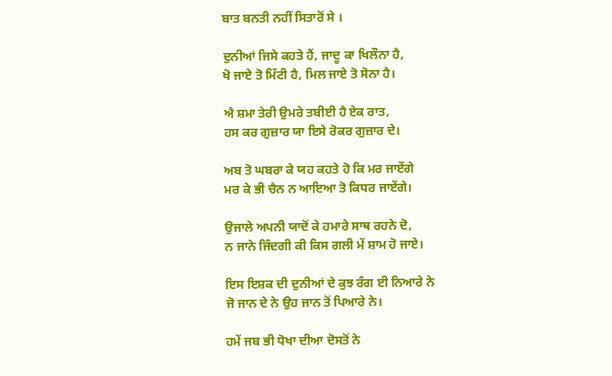ਬਾਤ ਬਨਤੀ ਨਹੀਂ ਸਿਤਾਰੋਂ ਸੇ ।

ਦੁਨੀਆਂ ਜਿਸੇ ਕਹਤੇ ਹੈਂ, ਜਾਦੂ ਕਾ ਖਿਲੌਨਾ ਹੈ,
ਖੋ ਜਾਏ ਤੋ ਮਿੱਟੀ ਹੈ, ਮਿਲ ਜਾਏ ਤੋ ਸੋਨਾ ਹੈ।

ਐ ਸ਼ਮਾ ਤੇਰੀ ਉਮਰੇ ਤਬੀਈ ਹੈ ਏਕ ਰਾਤ,
ਹਸ ਕਰ ਗੁਜ਼ਾਰ ਯਾ ਇਸੇ ਰੋਕਰ ਗੁਜ਼ਾਰ ਦੇ।

ਅਬ ਤੋ ਘਬਰਾ ਕੇ ਯਹ ਕਹਤੇ ਹੋ ਕਿ ਮਰ ਜਾਏਂਗੇ
ਮਰ ਕੇ ਭੀ ਚੈਨ ਨ ਆਇਆ ਤੋ ਕਿਧਰ ਜਾਏਂਗੇ।

ਉਜਾਲੇ ਅਪਨੀ ਯਾਦੋਂ ਕੇ ਹਮਾਰੇ ਸਾਥ ਰਹਨੇ ਦੋ,
ਨ ਜਾਨੇ ਜਿੰਦਗੀ ਕੀ ਕਿਸ ਗਲੀ ਮੇਂ ਸ਼ਾਮ ਹੋ ਜਾਏ।

ਇਸ ਇਸ਼ਕ ਦੀ ਦੁਨੀਆਂ ਦੇ ਕੁਝ ਰੰਗ ਈ ਨਿਆਰੇ ਨੇ
ਜੋ ਜਾਨ ਦੇ ਨੇ ਉਹ ਜਾਨ ਤੋਂ ਪਿਆਰੇ ਨੇ।

ਹਮੇਂ ਜਬ ਭੀ ਧੋਖਾ ਦੀਆ ਦੋਸਤੋਂ ਨੇ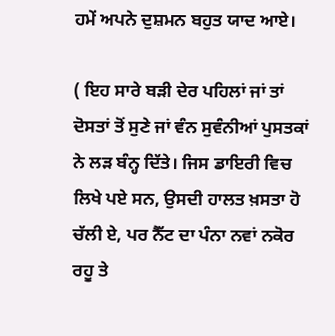ਹਮੇਂ ਅਪਨੇ ਦੁਸ਼ਮਨ ਬਹੁਤ ਯਾਦ ਆਏ।

( ਇਹ ਸਾਰੇ ਬੜੀ ਦੇਰ ਪਹਿਲਾਂ ਜਾਂ ਤਾਂ ਦੋਸਤਾਂ ਤੋਂ ਸੁਣੇ ਜਾਂ ਵੰਨ ਸੁਵੰਨੀਆਂ ਪੁਸਤਕਾਂ ਨੇ ਲੜ ਬੰਨ੍ਹ ਦਿੱਤੇ। ਜਿਸ ਡਾਇਰੀ ਵਿਚ ਲਿਖੇ ਪਏ ਸਨ, ਉਸਦੀ ਹਾਲਤ ਖ਼ਸਤਾ ਹੋ ਚੱਲੀ ਏ, ਪਰ ਨੈੱਟ ਦਾ ਪੰਨਾ ਨਵਾਂ ਨਕੋਰ ਰਹੂ ਤੇ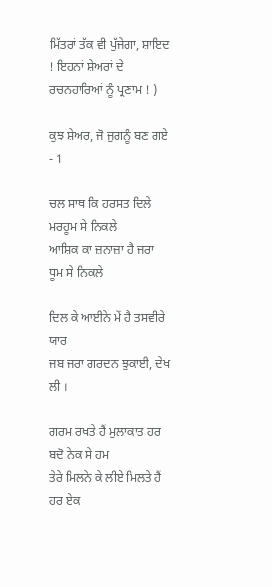ਮਿੱਤਰਾਂ ਤੱਕ ਵੀ ਪੁੱਜੇਗਾ, ਸ਼ਾਇਦ ! ਇਹਨਾਂ ਸ਼ੇਅਰਾਂ ਦੇ ਰਚਨਹਾਰਿਆਂ ਨੂੰ ਪ੍ਰਣਾਮ ! )

ਕੁਝ ਸ਼ੇਅਰ, ਜੋ ਜੁਗਨੂੰ ਬਣ ਗਏ - 1

ਚਲ ਸਾਥ ਕਿ ਹਰਸਤ ਦਿਲੇ ਮਰਹੂਮ ਸੇ ਨਿਕਲੇ
ਆਸ਼ਿਕ ਕਾ ਜ਼ਨਾਜ਼ਾ ਹੈ ਜਰਾ ਧੂਮ ਸੇ ਨਿਕਲੇ

ਦਿਲ ਕੇ ਆਈਨੇ ਮੇਂ ਹੈ ਤਸਵੀਰੇ ਯਾਰ
ਜਬ ਜਰਾ ਗਰਦਨ ਝੁਕਾਈ, ਦੇਖ ਲੀ ।

ਗਰਮ ਰਖਤੇ ਹੈਂ ਮੁਲਾਕਾਤ ਹਰ ਬਦੋ ਨੇਕ ਸੇ ਹਮ
ਤੇਰੇ ਮਿਲਨੇ ਕੇ ਲੀਏ ਮਿਲਤੇ ਹੈਂ ਹਰ ਏਕ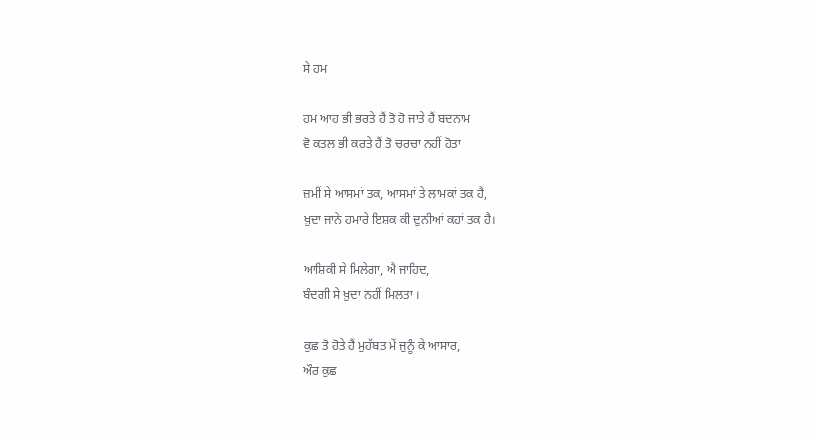ਸੇ ਹਮ

ਹਮ ਆਹ ਭੀ ਭਰਤੇ ਹੈਂ ਤੋ ਹੋ ਜਾਤੇ ਹੈਂ ਬਦਨਾਮ
ਵੋ ਕਤਲ ਭੀ ਕਰਤੇ ਹੈਂ ਤੋ ਚਰਚਾ ਨਹੀਂ ਹੋਤਾ

ਜ਼ਮੀਂ ਸੇ ਆਸਮਾਂ ਤਕ, ਆਸਮਾਂ ਤੇ ਲਾਮਕਾਂ ਤਕ ਹੈ,
ਖ਼ੁਦਾ ਜਾਨੇ ਹਮਾਰੇ ਇਸ਼ਕ ਕੀ ਦੁਨੀਆਂ ਕਹਾਂ ਤਕ ਹੈ।

ਆਸ਼ਿਕੀ ਸੇ ਮਿਲੇਗਾ, ਐ ਜਾਹਿਦ,
ਬੰਦਗੀ ਸੇ ਖ਼ੁਦਾ ਨਹੀਂ ਮਿਲਤਾ ।

ਕੁਛ ਤੋ ਹੋਤੇ ਹੈਂ ਮੁਹੱਬਤ ਮੇਂ ਜੁਨੂੰ ਕੇ ਆਸਾਰ,
ਔਰ ਕੁਛ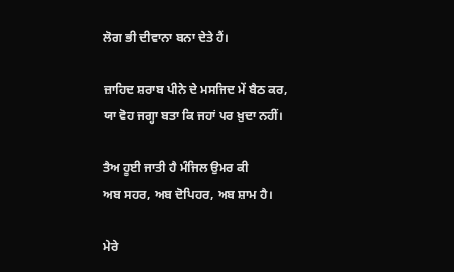ਲੋਗ ਭੀ ਦੀਵਾਨਾ ਬਨਾ ਦੇਤੇ ਹੈਂ।

ਜ਼ਾਹਿਦ ਸ਼ਰਾਬ ਪੀਨੇ ਦੇ ਮਸਜਿਦ ਮੇਂ ਬੈਠ ਕਰ,
ਯਾ ਵੋਹ ਜਗ੍ਹਾ ਬਤਾ ਕਿ ਜਹਾਂ ਪਰ ਖ਼ੁਦਾ ਨਹੀਂ।

ਤੈਅ ਹੂਈ ਜਾਤੀ ਹੈ ਮੰਜਿਲ ਉਮਰ ਕੀ
ਅਬ ਸਹਰ, ਅਬ ਦੋਪਿਹਰ, ਅਬ ਸ਼ਾਮ ਹੈ।

ਮੇਰੇ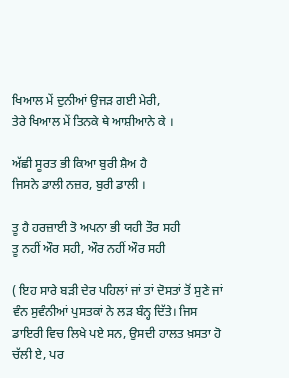ਖਿਆਲ ਮੇਂ ਦੁਨੀਆਂ ਉਜੜ ਗਈ ਮੇਰੀ,
ਤੇਰੇ ਖਿਆਲ ਮੇਂ ਤਿਨਕੇ ਥੇ ਆਸ਼ੀਆਨੇ ਕੇ ।

ਅੱਛੀ ਸੂਰਤ ਭੀ ਕਿਆ ਬੁਰੀ ਸ਼ੈਅ ਹੈ
ਜਿਸਨੇ ਡਾਲੀ ਨਜ਼ਰ, ਬੁਰੀ ਡਾਲੀ ।

ਤੂ ਹੈ ਹਰਜ਼ਾਈ ਤੋ ਅਪਨਾ ਭੀ ਯਹੀ ਤੌਰ ਸਹੀ
ਤੂ ਨਹੀਂ ਔਰ ਸਹੀ, ਔਰ ਨਹੀਂ ਔਰ ਸਹੀ

( ਇਹ ਸਾਰੇ ਬੜੀ ਦੇਰ ਪਹਿਲਾਂ ਜਾਂ ਤਾਂ ਦੋਸਤਾਂ ਤੋਂ ਸੁਣੇ ਜਾਂ ਵੰਨ ਸੁਵੰਨੀਆਂ ਪੁਸਤਕਾਂ ਨੇ ਲੜ ਬੰਨ੍ਹ ਦਿੱਤੇ। ਜਿਸ ਡਾਇਰੀ ਵਿਚ ਲਿਖੇ ਪਏ ਸਨ, ਉਸਦੀ ਹਾਲਤ ਖ਼ਸਤਾ ਹੋ ਚੱਲੀ ਏ, ਪਰ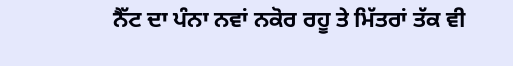ਨੈੱਟ ਦਾ ਪੰਨਾ ਨਵਾਂ ਨਕੋਰ ਰਹੂ ਤੇ ਮਿੱਤਰਾਂ ਤੱਕ ਵੀ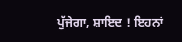ਪੁੱਜੇਗਾ, ਸ਼ਾਇਦ ! ਇਹਨਾਂ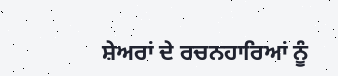ਸ਼ੇਅਰਾਂ ਦੇ ਰਚਨਹਾਰਿਆਂ ਨੂੰ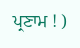ਪ੍ਰਣਾਮ ! )